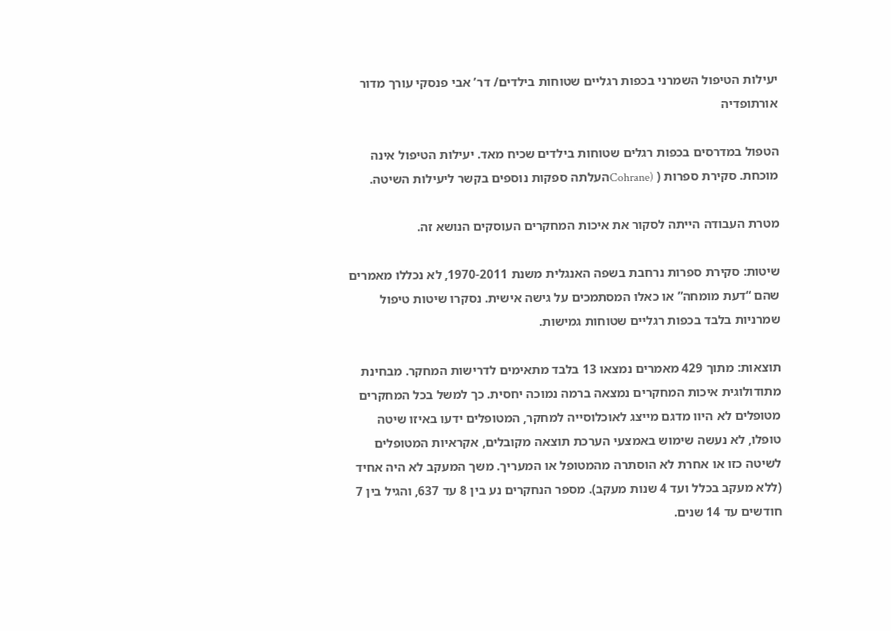יעילות הטיפול השמרני בכפות רגליים שטוחות בילדים/ דר’ אבי פנסקי עורך מדור אורתופדיה

הטפול במדרסים בכפות רגלים שטוחות בילדים שכיח מאד. יעילות הטיפול אינה מוכחת. סקירת ספרות ( (Cohraneהעלתה ספקות נוספים בקשר ליעילות השיטה.

מטרת העבודה הייתה לסקור את איכות המחקרים העוסקים הנושא זה.

שיטות: סקירת ספרות נרחבת בשפה האנגלית משנת 1970-2011, לא נכללו מאמרים שהם “דעת מומחה” או כאלו המסתמכים על גישה אישית. נסקרו שיטות טיפול שמרניות בלבד בכפות רגליים שטוחות גמישות.

תוצאות: מתוך 429 מאמרים נמצאו 13 בלבד מתאימים לדרישות המחקר. מבחינת מתודולוגית איכות המחקרים נמצאה ברמה נמוכה יחסית. כך למשל בכל המחקרים מטופלים לא היוו מדגם מייצג לאוכלוסייה למחקר, המטופלים ידעו באיזו שיטה טופלו, לא נעשה שימוש באמצעי הערכת תוצאה מקובלים, אקראיות המטופלים לשיטה כזו או אחרת לא הוסתרה מהמטופל או המעריך. משך המעקב לא היה אחיד (ללא מעקב בכלל ועד 4 שנות מעקב). מספר הנחקרים נע בין 8 עד 637, והגיל בין 7 חודשים עד 14 שנים.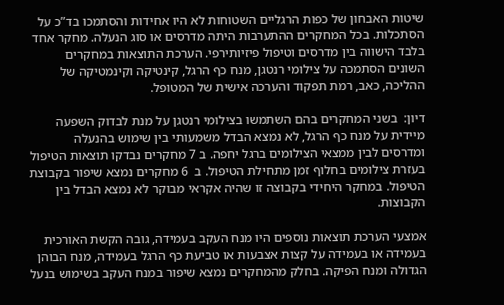שיטות האבחון של כפות הרגליים השטוחות לא היו אחידות והסתמכו בד”כ על הסתכלות. בכל המחקרים ההתערבות היתה מדרסים או סוג הנעלה. מחקר אחד בלבד הישווה בין מדרסים וטיפול פיזיותירפי. הערכת התוצאות במחקרים השונים הסתמכה על צילומי רנטגן, מנח כף הרגל, קינטיקה וקינמטיקה של ההליכה, כאב, רמת תפקוד והערכה אישית של המטופל.

דיון:  בשני המחקרים בהם השתמשו בצילומי רנטגן על מנת לבדוק השפעה מיידית על מנח כף הרגל, לא נמצא הבדל משמעותי בין שימוש בהנעלה ומדרסים לבין ממצאי הצילומים ברגל יחפה. ב 7 מחקרים נבדקו תוצאות הטיפול בעזרת צילומים בחלוף זמן מתחילת הטיפול. ב  6 מחקרים נמצא שיפור בקבוצת הטיפול. במחקר היחידי בקבוצה זו שהיה אקראי מבוקר לא נמצא הבדל בין הקבוצות.

אמצעי הערכת תוצאות נוספים היו מנח העקב בעמידה, גובה הקשת האורכית בעמידה או בעמידה על קצות אצבעות או טביעת כף הרגל בעמידה, מנח הבוהן הגדולה ומנח הפיקה. בחלק מהמחקרים נמצא שיפור במנח העקב בשימוש בנעל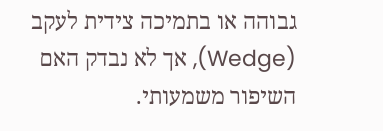גבוהה או בתמיכה צידית לעקב (Wedge), אך לא נבדק האם השיפור משמעותי.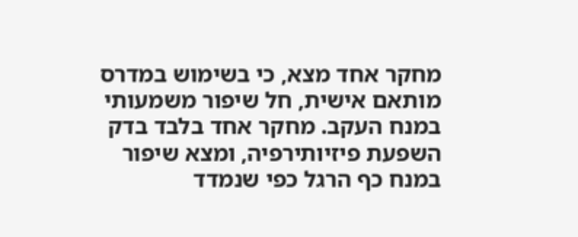מחקר אחד מצא, כי בשימוש במדרס מותאם אישית, חל שיפור משמעותי במנח העקב. מחקר אחד בלבד בדק השפעת פיזיותירפיה, ומצא שיפור במנח כף הרגל כפי שנמדד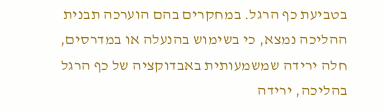בטביעת כף הרגל. במחקרים בהם הוערכה תבנית ההליכה נמצא, כי בשימוש בהנעלה או במדרסים, חלה ירידה שמשמעותית באבדוקציה של כף הרגל בהליכה, ירידה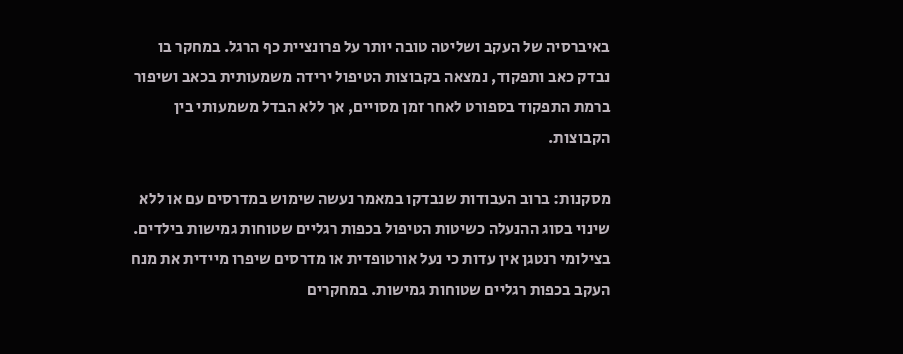באיברסיה של העקב ושליטה טובה יותר על פרונציית כף הרגל. במחקר בו נבדק כאב ותפקוד, נמצאה בקבוצות הטיפול ירידה משמעותית בכאב ושיפור ברמת התפקוד בספורט לאחר זמן מסויים, אך ללא הבדל משמעותי בין הקבוצות.

מסקנות: ברוב העבודות שנבדקו במאמר נעשה שימוש במדרסים עם או ללא שינוי בסוג ההנעלה כשיטות הטיפול בכפות רגליים שטוחות גמישות בילדים. בצילומי רנטגן אין עדות כי נעל אורטופדית או מדרסים שיפרו מיידית את מנח העקב בכפות רגליים שטוחות גמישות. במחקרים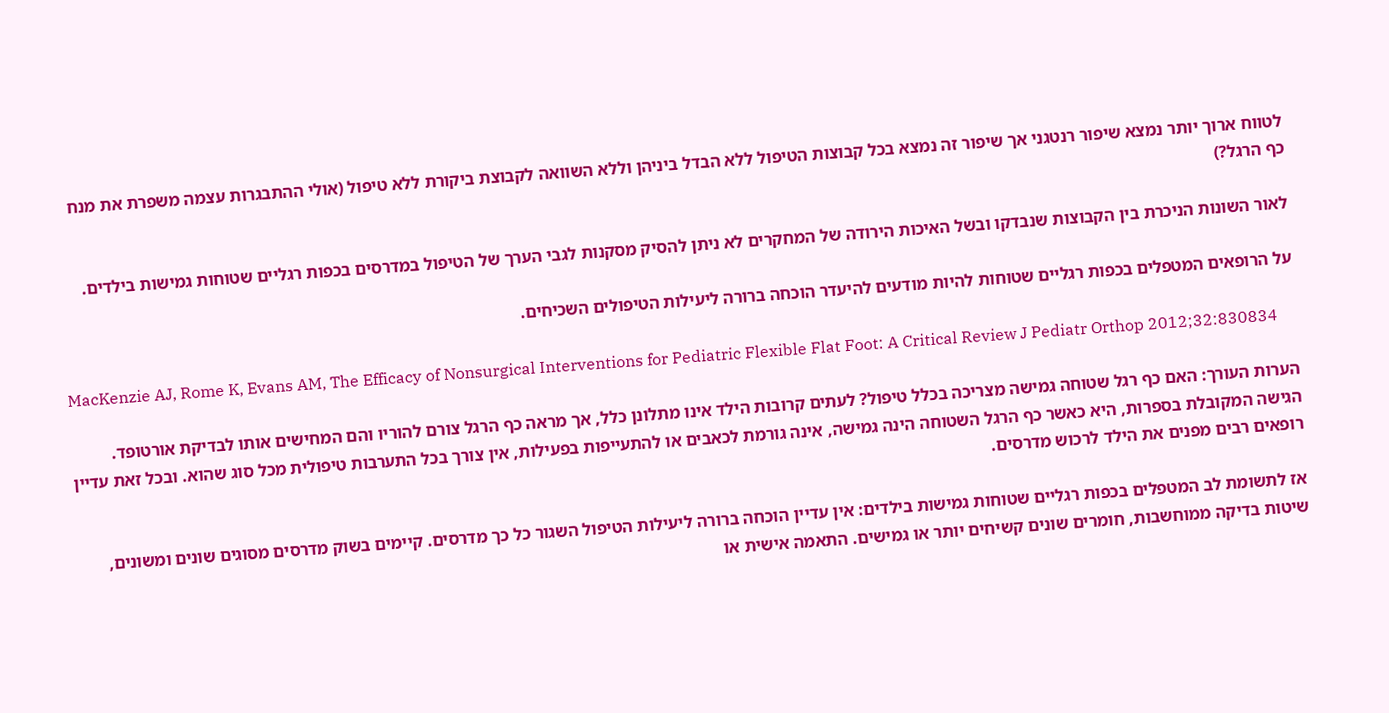לטווח ארוך יותר נמצא שיפור רנטגני אך שיפור זה נמצא בכל קבוצות הטיפול ללא הבדל ביניהן וללא השוואה לקבוצת ביקורת ללא טיפול (אולי ההתבגרות עצמה משפרת את מנח כף הרגל?)

לאור השונות הניכרת בין הקבוצות שנבדקו ובשל האיכות הירודה של המחקרים לא ניתן להסיק מסקנות לגבי הערך של הטיפול במדרסים בכפות רגליים שטוחות גמישות בילדים.

על הרופאים המטפלים בכפות רגליים שטוחות להיות מודעים להיעדר הוכחה ברורה ליעילות הטיפולים השכיחים.

MacKenzie AJ, Rome K, Evans AM, The Efficacy of Nonsurgical Interventions for Pediatric Flexible Flat Foot: A Critical Review J Pediatr Orthop 2012;32:830834

הערות העורך: האם כף רגל שטוחה גמישה מצריכה בכלל טיפול? לעתים קרובות הילד אינו מתלונן כלל, אך מראה כף הרגל צורם להוריו והם המחישים אותו לבדיקת אורטופד. הגישה המקובלת בספרות, היא כאשר כף הרגל השטוחה הינה גמישה, אינה גורמת לכאבים או להתעייפות בפעילות, אין צורך בכל התערבות טיפולית מכל סוג שהוא. ובכל זאת עדיין רופאים רבים מפנים את הילד לרכוש מדרסים.

אז לתשומת לב המטפלים בכפות רגליים שטוחות גמישות בילדים: אין עדיין הוכחה ברורה ליעילות הטיפול השגור כל כך מדרסים. קיימים בשוק מדרסים מסוגים שונים ומשונים, שיטות בדיקה ממוחשבות, חומרים שונים קשיחים יותר או גמישים. התאמה אישית או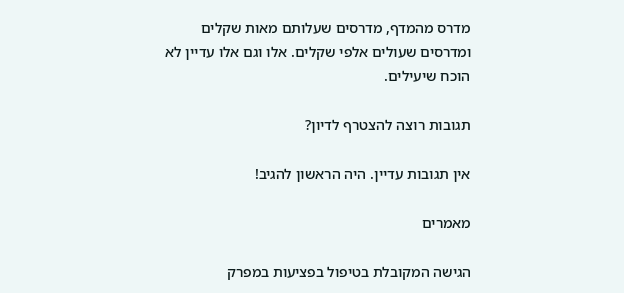מדרס מהמדף, מדרסים שעלותם מאות שקלים ומדרסים שעולים אלפי שקלים. אלו וגם אלו עדיין לא הוכח שיעילים.

תגובות רוצה להצטרף לדיון?

אין תגובות עדיין. היה הראשון להגיב!

מאמרים

הגישה המקובלת בטיפול בפציעות במפרק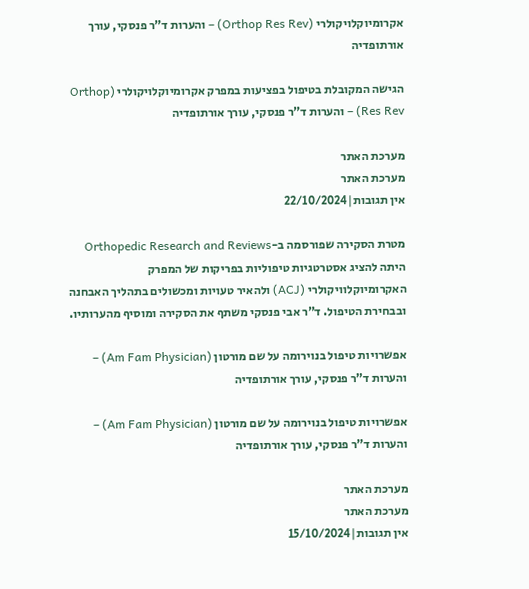אקרומיוקלויקולרי (Orthop Res Rev) – והערות ד”ר פנסקי, עורך אורתופדיה

הגישה המקובלת בטיפול בפציעות במפרק אקרומיוקלויקולרי (Orthop Res Rev) – והערות ד”ר פנסקי, עורך אורתופדיה

מערכת האתר
מערכת האתר
אין תגובות|22/10/2024

מטרת הסקירה שפורסמה ב-Orthopedic Research and Reviews היתה להציג אסטרטגיות טיפוליות בפריקות של המפרק האקרומיוקלוויקולרי (ACJ) ולהאיר טעויות ומכשולים בתהליך האבחנה ובבחירת הטיפול. ד”ר אבי פנסקי משתף את הסקירה ומוסיף מהערותיו.

אפשרויות טיפול בנוירומה על שם מורטון (Am Fam Physician) – והערות ד”ר פנסקי, עורך אורתופדיה

אפשרויות טיפול בנוירומה על שם מורטון (Am Fam Physician) – והערות ד”ר פנסקי, עורך אורתופדיה

מערכת האתר
מערכת האתר
אין תגובות|15/10/2024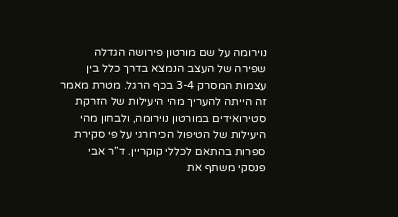נוירומה על שם מורטון פירושה הגדלה שפירה של העצב הנמצא בדרך כלל בין עצמות המסרק 3-4 בכף הרגל. מטרת מאמר זה הייתה להעריך מהי היעילות של הזרקת סטירואידים במורטון נוירומה, ולבחון מהי היעילות של הטיפול הכירורגי על פי סקירת ספרות בהתאם לכללי קוקריין. ד”ר אבי פנסקי משתף את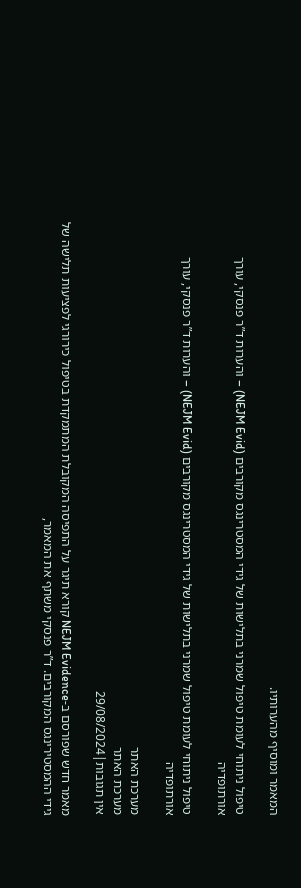המאמר ומוסיף מהערותיו.

טיפול ניתוחי לעומת טיפול שמרני בתלישות של גידי המסטרינגס מקורבים (NEJM Evid) – והערות ד”ר פנסקי, עורך אורתופדיה

טיפול ניתוחי לעומת טיפול שמרני בתלישות של גידי המסטרינגס מקורבים (NEJM Evid) – והערות ד”ר פנסקי, עורך אורתופדיה

מערכת האתר
מערכת האתר
אין תגובות|29/08/2024

מאמר חדש שפורסם ב-NEJM Evidence קורא תיגר על התפיסה המקובלת המתמקדת בטיפול כירורגי לפציעות תלישה של גידי ההמסטירינגס המקורבים. ד”ר פנסקי משתף את המאמר,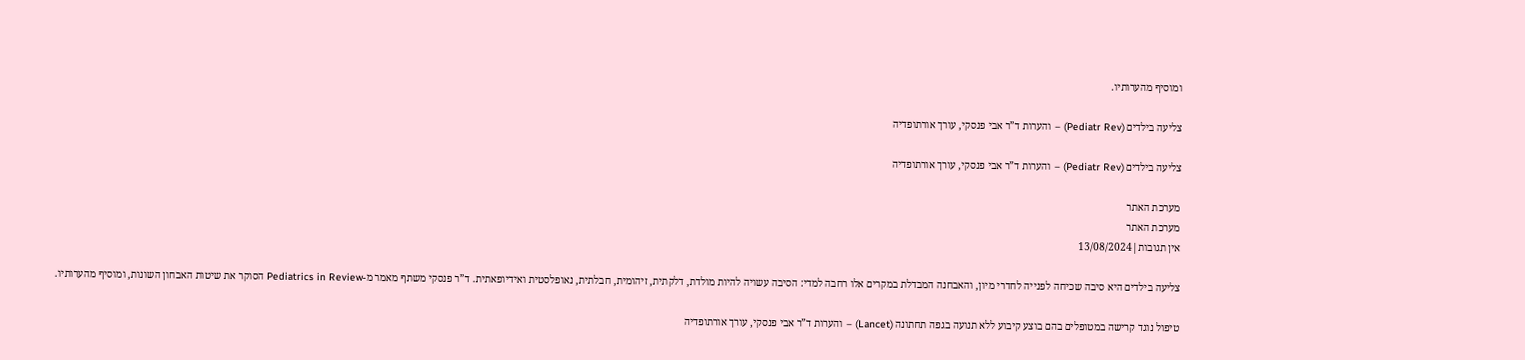ומוסיף מהערותיו.

צליעה בילדים (Pediatr Rev) – והערות ד”ר אבי פנסקי, עורך אורתופדיה

צליעה בילדים (Pediatr Rev) – והערות ד”ר אבי פנסקי, עורך אורתופדיה

מערכת האתר
מערכת האתר
אין תגובות|13/08/2024

צליעה בילדים היא סיבה שכיחה לפנייה לחדרי מיון, והאבחנה המבדלת במקרים אלו רחבה למדי: הסיבה עשויה להיות מולדת, דלקתית, זיהומית, חבלתית, נאופלסטית ואידיופאתית. ד”ר פנסקי משתף מאמר מ-Pediatrics in Review הסוקר את שיטות האבחון השונות, ומוסיף מהערותיו.

טיפול נוגד קרישה במטופלים בהם בוצע קיבוע ללא תנועה בגפה תחתונה (Lancet) – והערות ד”ר אבי פנסקי, עורך אורתופדיה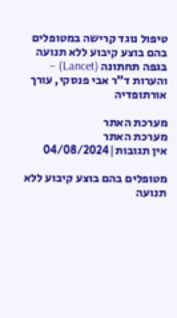טיפול נוגד קרישה במטופלים בהם בוצע קיבוע ללא תנועה בגפה תחתונה (Lancet) – והערות ד”ר אבי פנסקי, עורך אורתופדיה

מערכת האתר
מערכת האתר
אין תגובות|04/08/2024

מטופלים בהם בוצע קיבוע ללא תנועה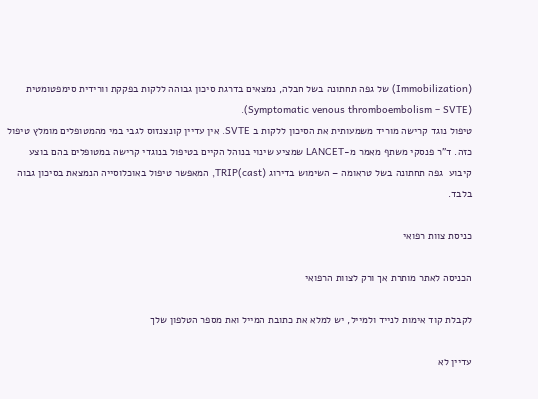(Immobilization) של גפה תחתונה בשל חבלה, נמצאים בדרגת סיכון גבוהה ללקות בפקקת וורידית סימפטומטית (Symptomatic venous thromboembolism – SVTE).
טיפול נוגד קרישה מוריד משמעותית את הסיכון ללקות ב SVTE. אין עדיין קונצנזוס לגבי במי מהמטופלים מומלץ טיפול כזה. ד”ר פנסקי משתף מאמר מ-LANCET שמציע שינוי בנוהל הקיים בטיפול בנוגדי קרישה במטופלים בהם בוצע קיבוע  גפה תחתונה בשל טראומה – השימוש בדירוג TRIP(cast), המאפשר טיפול באוכלוסייה הנמצאת בסיכון גבוה בלבד.

כניסת צוות רפואי

הכניסה לאתר מותרת אך ורק לצוות הרפואי

לקבלת קוד אימות לנייד ולמייל, יש למלא את כתובת המייל ואת מספר הטלפון שלך

עדיין לא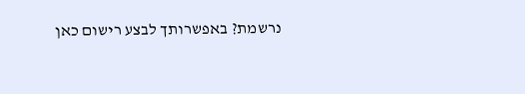נרשמת? באפשרותך לבצע רישום כאן